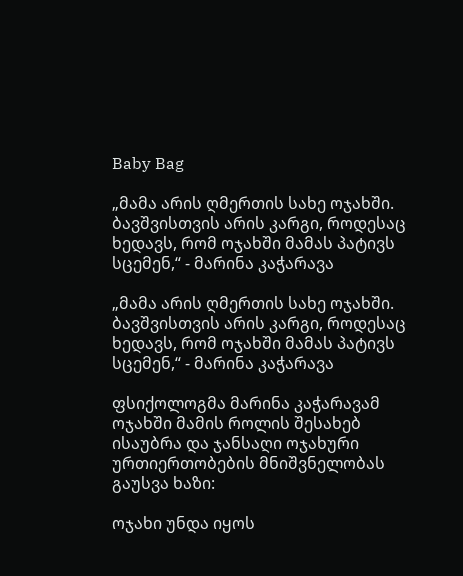Baby Bag

„მამა არის ღმერთის სახე ოჯახში. ბავშვისთვის არის კარგი, როდესაც ხედავს, რომ ოჯახში მამას პატივს სცემენ,“ - მარინა კაჭარავა

„მამა არის ღმერთის სახე ოჯახში.  ბავშვისთვის არის კარგი, როდესაც ხედავს, რომ ოჯახში მამას პატივს სცემენ,“ - მარინა კაჭარავა

ფსიქოლოგმა მარინა კაჭარავამ ოჯახში მამის როლის შესახებ ისაუბრა და ჯანსაღი ოჯახური ურთიერთობების მნიშვნელობას გაუსვა ხაზი:

ოჯახი უნდა იყოს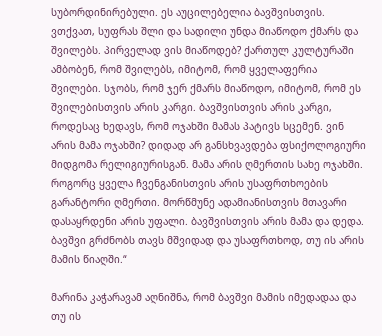სუბორდინირებული. ეს აუცილებელია ბავშვისთვის. ვთქვათ, სუფრას შლი და სადილი უნდა მიაწოდო ქმარს და შვილებს. პირველად ვის მიაწოდებ? ქართულ კულტურაში ამბობენ, რომ შვილებს, იმიტომ, რომ ყველაფერია შვილები. სჯობს, რომ ჯერ ქმარს მიაწოდო, იმიტომ, რომ ეს შვილებისთვის არის კარგი. ბავშვისთვის არის კარგი, როდესაც ხედავს, რომ ოჯახში მამას პატივს სცემენ. ვინ არის მამა ოჯახში? დიდად არ განსხვავდება ფსიქოლოგიური მიდგომა რელიგიურისგან. მამა არის ღმერთის სახე ოჯახში. როგორც ყველა ჩვენგანისთვის არის უსაფრთხოების გარანტორი ღმერთი. მორწმუნე ადამიანისთვის მთავარი დასაყრდენი არის უფალი. ბავშვისთვის არის მამა და დედა. ბავშვი გრძნობს თავს მშვიდად და უსაფრთხოდ, თუ ის არის მამის წიაღში.“

მარინა კაჭარავამ აღნიშნა, რომ ბავშვი მამის იმედადაა და თუ ის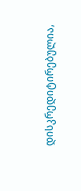დისკრედიტირებულია,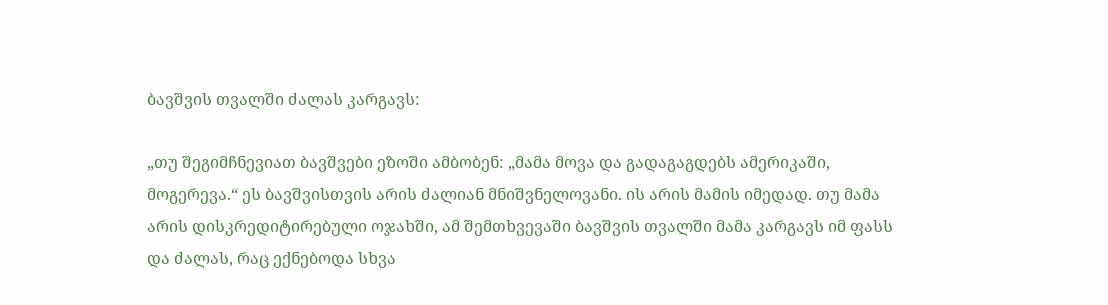ბავშვის თვალში ძალას კარგავს:

„თუ შეგიმჩნევიათ ბავშვები ეზოში ამბობენ: „მამა მოვა და გადაგაგდებს ამერიკაში, მოგერევა.“ ეს ბავშვისთვის არის ძალიან მნიშვნელოვანი. ის არის მამის იმედად. თუ მამა არის დისკრედიტირებული ოჯახში, ამ შემთხვევაში ბავშვის თვალში მამა კარგავს იმ ფასს და ძალას, რაც ექნებოდა სხვა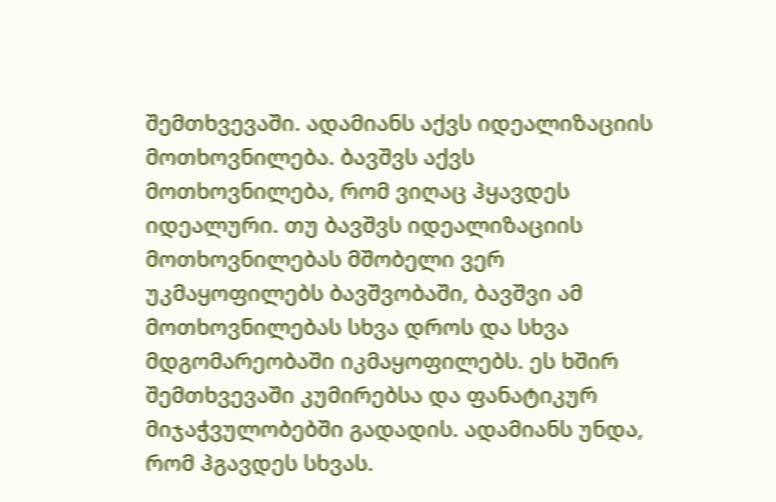შემთხვევაში. ადამიანს აქვს იდეალიზაციის მოთხოვნილება. ბავშვს აქვს მოთხოვნილება, რომ ვიღაც ჰყავდეს იდეალური. თუ ბავშვს იდეალიზაციის მოთხოვნილებას მშობელი ვერ უკმაყოფილებს ბავშვობაში, ბავშვი ამ მოთხოვნილებას სხვა დროს და სხვა მდგომარეობაში იკმაყოფილებს. ეს ხშირ შემთხვევაში კუმირებსა და ფანატიკურ მიჯაჭვულობებში გადადის. ადამიანს უნდა, რომ ჰგავდეს სხვას.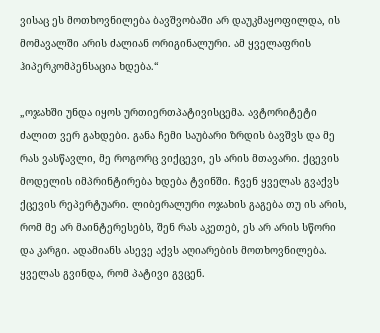ვისაც ეს მოთხოვნილება ბავშვობაში არ დაუკმაყოფილდა, ის მომავალში არის ძალიან ორიგინალური. ამ ყველაფრის ჰიპერკომპენსაცია ხდება.“

„ოჯახში უნდა იყოს ურთიერთპატივისცემა. ავტორიტეტი ძალით ვერ გახდები. განა ჩემი საუბარი ზრდის ბავშვს და მე რას ვასწავლი, მე როგორც ვიქცევი, ეს არის მთავარი. ქცევის მოდელის იმპრინტირება ხდება ტვინში. ჩვენ ყველას გვაქვს ქცევის რეპერტუარი. ლიბერალური ოჯახის გაგება თუ ის არის, რომ მე არ მაინტერესებს, შენ რას აკეთებ, ეს არ არის სწორი და კარგი. ადამიანს ასევე აქვს აღიარების მოთხოვნილება. ყველას გვინდა, რომ პატივი გვცენ.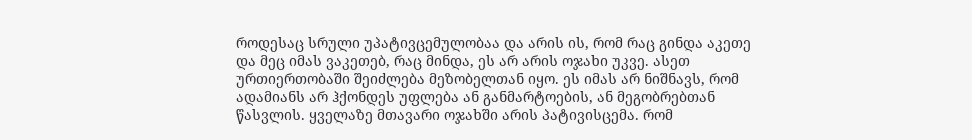როდესაც სრული უპატივცემულობაა და არის ის, რომ რაც გინდა აკეთე და მეც იმას ვაკეთებ, რაც მინდა, ეს არ არის ოჯახი უკვე. ასეთ ურთიერთობაში შეიძლება მეზობელთან იყო. ეს იმას არ ნიშნავს, რომ ადამიანს არ ჰქონდეს უფლება ან განმარტოების, ან მეგობრებთან წასვლის. ყველაზე მთავარი ოჯახში არის პატივისცემა. რომ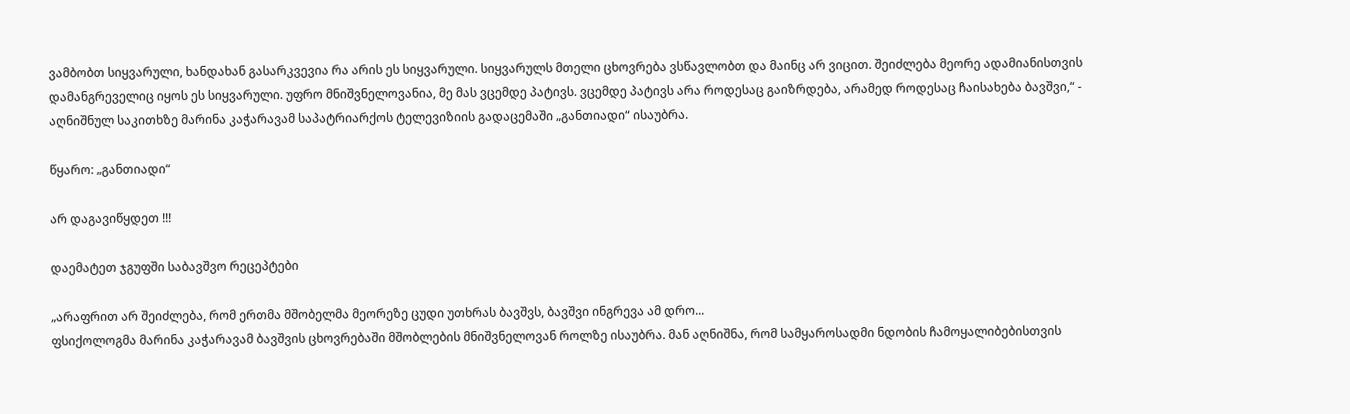ვამბობთ სიყვარული, ხანდახან გასარკვევია რა არის ეს სიყვარული. სიყვარულს მთელი ცხოვრება ვსწავლობთ და მაინც არ ვიცით. შეიძლება მეორე ადამიანისთვის დამანგრეველიც იყოს ეს სიყვარული. უფრო მნიშვნელოვანია, მე მას ვცემდე პატივს. ვცემდე პატივს არა როდესაც გაიზრდება, არამედ როდესაც ჩაისახება ბავშვი,“ - აღნიშნულ საკითხზე მარინა კაჭარავამ საპატრიარქოს ტელევიზიის გადაცემაში „განთიადი“ ისაუბრა.

წყარო: „განთიადი“

არ დაგავიწყდეთ !!!

დაემატეთ ჯგუფში საბავშვო რეცეპტები

„არაფრით არ შეიძლება, რომ ერთმა მშობელმა მეორეზე ცუდი უთხრას ბავშვს, ბავშვი ინგრევა ამ დრო...
ფსიქოლოგმა მარინა კაჭარავამ ბავშვის ცხოვრებაში მშობლების მნიშვნელოვან როლზე ისაუბრა. მან აღნიშნა, რომ სამყაროსადმი ნდობის ჩამოყალიბებისთვის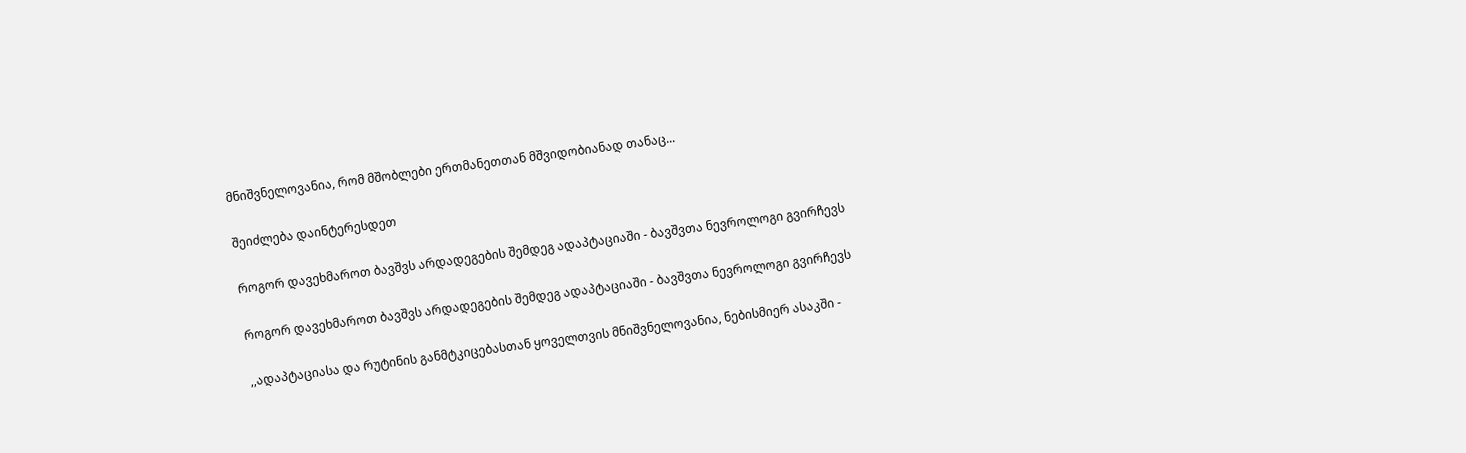მნიშვნელოვანია, რომ მშობლები ერთმანეთთან მშვიდობიანად თანაც...

შეიძლება დაინტერესდეთ

როგორ დავეხმაროთ ბავშვს არდადეგების შემდეგ ადაპტაციაში - ბავშვთა ნევროლოგი გვირჩევს

როგორ დავეხმაროთ ბავშვს არდადეგების შემდეგ ადაპტაციაში - ბავშვთა ნევროლოგი გვირჩევს

,,ადაპტაციასა და რუტინის განმტკიცებასთან ყოველთვის მნიშვნელოვანია, ნებისმიერ ასაკში -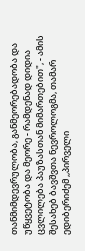თანმიმდევრულობა, განმეორებადობა და უწყვეტობა და მეორე - რამდენად დიდია ცვლილება პაუზასთან მიმართებით", - ამის შესახებ ბავშვთა ნევროლოგმა, თამარ ედიბერიძემ ,,პირველი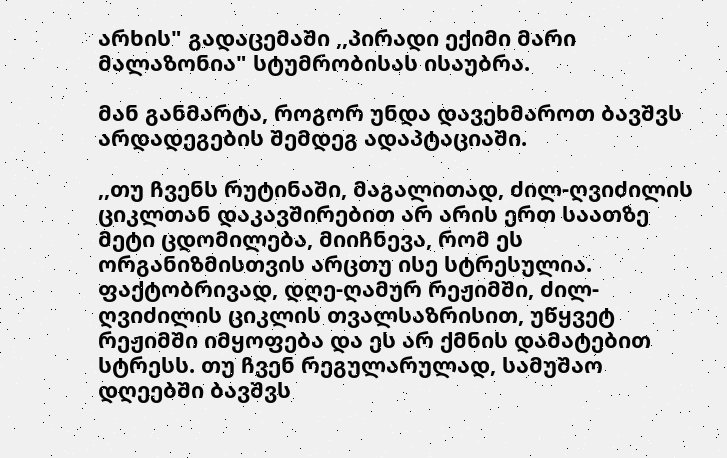არხის" გადაცემაში ,,პირადი ექიმი მარი მალაზონია" სტუმრობისას ისაუბრა.

მან განმარტა, როგორ უნდა დავეხმაროთ ბავშვს არდადეგების შემდეგ ადაპტაციაში.

,,თუ ჩვენს რუტინაში, მაგალითად, ძილ-ღვიძილის ციკლთან დაკავშირებით არ არის ერთ საათზე მეტი ცდომილება, მიიჩნევა, რომ ეს ორგანიზმისთვის არცთუ ისე სტრესულია. ფაქტობრივად, დღე-ღამურ რეჟიმში, ძილ-ღვიძილის ციკლის თვალსაზრისით, უწყვეტ რეჟიმში იმყოფება და ეს არ ქმნის დამატებით სტრესს. თუ ჩვენ რეგულარულად, სამუშაო დღეებში ბავშვს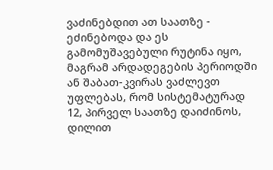ვაძინებდით ათ საათზე - ეძინებოდა და ეს გამომუშავებული რუტინა იყო, მაგრამ არდადეგების პერიოდში ან შაბათ-კვირას ვაძლევთ უფლებას, რომ სისტემატურად 12, პირველ საათზე დაიძინოს, დილით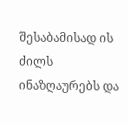შესაბამისად ის ძილს ინაზღაურებს და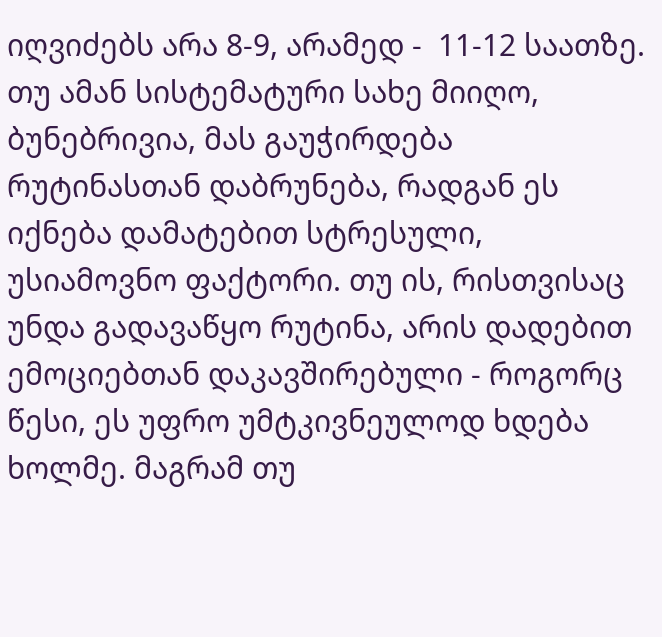იღვიძებს არა 8-9, არამედ -  11-12 საათზე. თუ ამან სისტემატური სახე მიიღო, ბუნებრივია, მას გაუჭირდება  რუტინასთან დაბრუნება, რადგან ეს იქნება დამატებით სტრესული, უსიამოვნო ფაქტორი. თუ ის, რისთვისაც უნდა გადავაწყო რუტინა, არის დადებით ემოციებთან დაკავშირებული - როგორც წესი, ეს უფრო უმტკივნეულოდ ხდება ხოლმე. მაგრამ თუ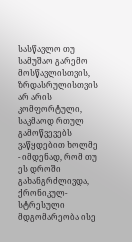სასწავლო თუ სამუშაო გარემო მოსწავლისთვის, ზრდასრულისთვის არ არის  კომფორტული, საკმაოდ რთულ გამოწვევებს ვაწყდებით ხოლმე - იმდენად, რომ თუ ეს დროში გახანგრძლივდა, ქრონიკულ-სტრესული მდგომარეობა ისე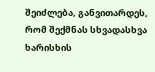შეიძლება, განვითარდეს, რომ შექმნას სხვადასხვა ხარისხის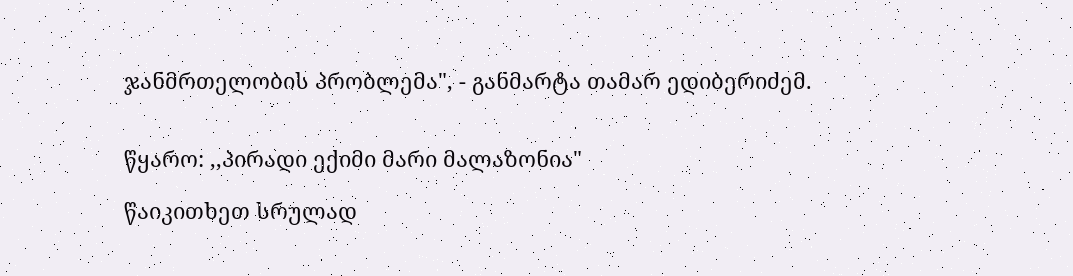ჯანმრთელობის პრობლემა", - განმარტა თამარ ედიბერიძემ.


წყარო: ,,პირადი ექიმი მარი მალაზონია"

წაიკითხეთ სრულად